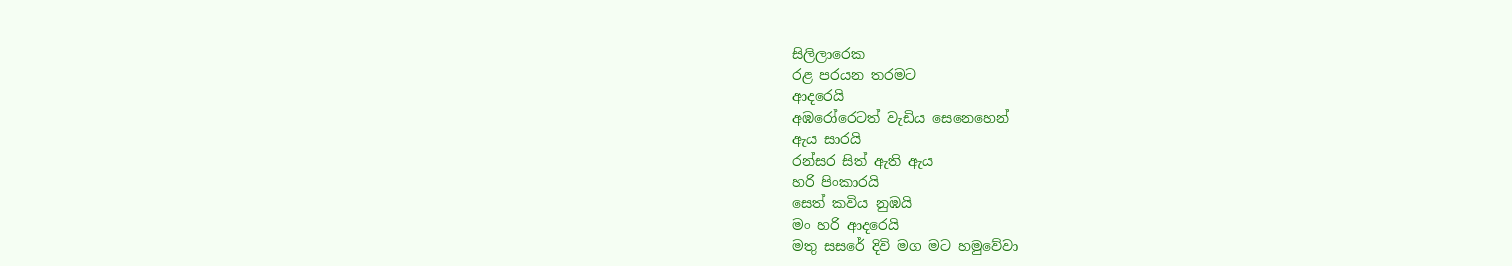සිලිලාරෙක
රළ පරයන තරමට
ආදරෙයි
අඹරෝරෙටත් වැඩිය සෙනෙහෙන්
ඇය සාරයි
රන්සර සිත් ඇති ඇය
හරි පිංකාරයි
සෙත් කවිය නුඹයි
මං හරි ආදරෙයි
මතු සසරේ දිවි මග මට හමුවේවා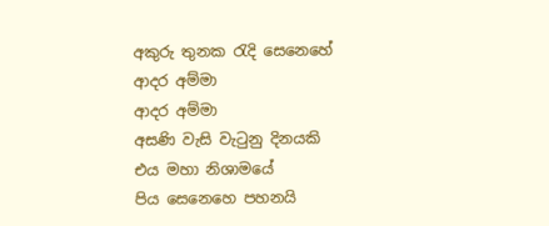අකුරු තුනක රැදි සෙනෙහේ
ආදර අම්මා
ආදර අම්මා
අසණි වැසි වැටුනු දිනයකි
එය මහා නිශාමයේ
පිය සෙනෙහෙ පහනයි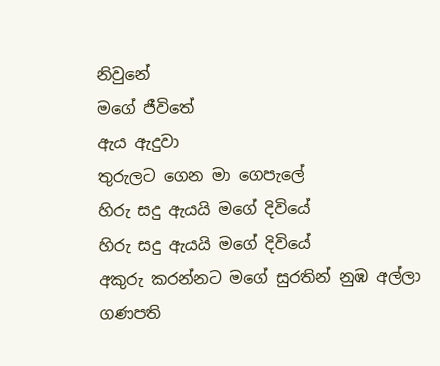නිවුනේ
මගේ ජීවිතේ
ඇය ඇදුවා
තුරුලට ගෙන මා ගෙපැලේ
හිරු සදු ඇයයි මගේ දිවියේ
හිරු සදු ඇයයි මගේ දිවියේ
අකුරු කරන්නට මගේ සුරතින් නුඹ අල්ලා
ගණපති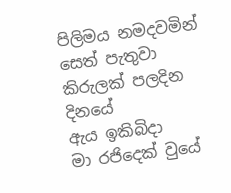පිලිමය නමදවමින්
සෙත් පැතුවා
කිරුලක් පලදින දිනයේ
ඇය ඉකිබිදා
මා රජිදෙක් වුයේ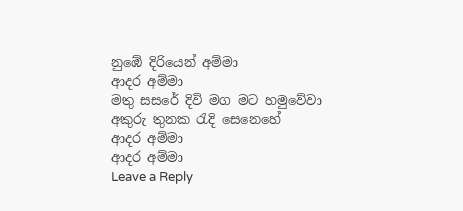නුඹේ දිරියෙන් අම්මා
ආදර අම්මා
මතු සසරේ දිවි මග මට හමුවේවා
අකුරු තුනක රැදි සෙනෙහේ
ආදර අම්මා
ආදර අම්මා
Leave a Reply